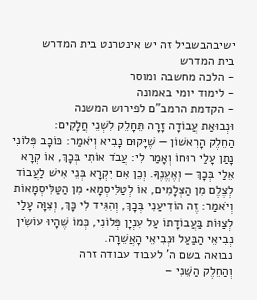ישיבהבשביל זה יש אינטרנט בית המדרש
בית המדרש
- הלכה מחשבה ומוסר
- לימוד יומי באמונה
- הקדמת הרמב"ם לפירוש המשנה
וּנְבוּאַת עֲבוֹדָה זָרָה תֵּחָלֵק לִשְׁנֵי חֲלָקִים:
הַחֵלֶק הָרִאשׁוֹן — שֶׁיָּקוּם נָבִיא וְיֹאמַר: כּוֹכָב פְּלוֹנִי נָתַן עָלַי רוּחוֹ וְאָמַר לִי: עֲבֹד אוֹתִי בְּכָךְ, אוֹ קְרָא אֵלַי בְּכָךְ — וְאֶעֱנֶךָּ. וְכֵן אִם יִקְרָא בְּנֵי אִישׁ לַעֲבוֹד לְצֶלֶם מִן הַצְּלָמִים, אוֹ לְטַלִּיסְמָא• מִן הַטַּלִּיסְמָאוֹת וְיֹאמַר: זֶה הוֹדִיעַנִי בְּכָךְ, וְהִגִּיד לִי כָּךְ, וְצִוָּה עָלַי לְצַוּוֹת בַּעֲבוֹדָתוֹ עַל עִנְיָן פְּלוֹנִי, כְּמוֹ שֶׁהָיוּ עוֹשִׂין נְבִיאֵי הַבַּעַל וּנְבִיאֵי הָאֲשֵׁרָה.
נבואה בשם ה' לעבוד עבודה זרה
וְהַחֵלֶק הַשֵּׁנִי –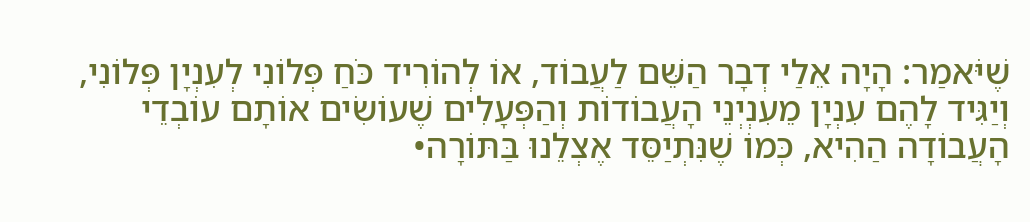שֶׁיֹּאמַר: הָיָה אֵלַי דְבָר הַשֵּׁם לַעֲבוֹד, אוֹ לְהוֹרִיד כֹּחַ פְּלוֹנִי לְעִנְיָן פְּלוֹנִי, וְיַגִּיד לָהֶם עִנְיָן מֵעִנְיְנֵי הָעֲבוֹדוֹת וְהַפְּעָלִים שֶׁעוֹשִׂים אוֹתָם עוֹבְדֵי הָעֲבוֹדָה הַהִיא, כְּמוֹ שֶׁנִּתְיַסֵּד אֶצְלֵנוּ בַּתּוֹרָה•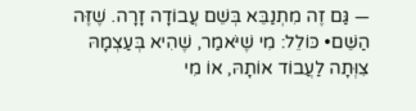— גַּם זֶה מִתְנַבֵּא בְּשֵׁם עֲבוֹדָה זָרָה. שֶׁזֶּה הַשֵּׁם• כּוֹלֵל: מִי שֶׁיֹּאמַר, שֶׁהִיא בְּעַצְמָהּ צִוְּתָה לַעֲבוֹד אוֹתָהּ, אוֹ מִי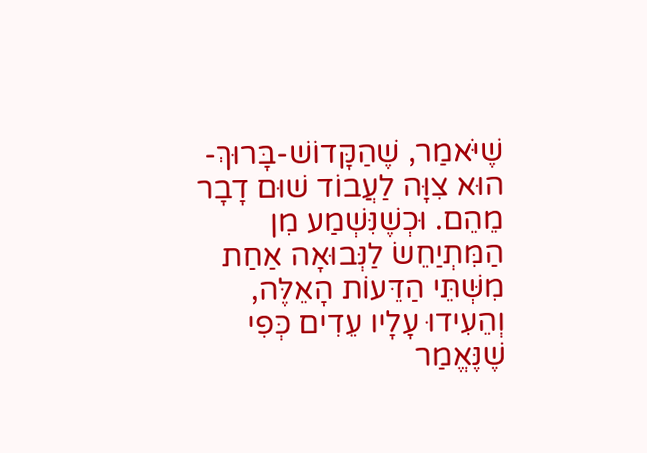שֶׁיֹּאמַר, שֶׁהַקָּדוֹשׁ-בָּרוּךְ-הוּא צִוָּה לַעֲבוֹד שׁוּם דָבָר מֵהֵם. וּכְשֶׁנִּשְׁמַע מִן הַמִּתְיַחֵשׂ לַנְּבוּאָה אַחַת מִשְּׁתֵּי הַדֵּעוֹת הָאֵלֶּה, וְהֵעִידוּ עָלָיו עֵדִים כְּפִי שֶׁנֶּאֱמַר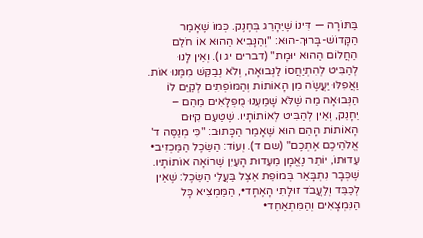בַּתּוֹרָה — דִּינוֹ שֶׁיֵּהָרֵג בְּחֶנֶק. כְּמוֹ שֶׁאָמַר הַקָּדוֹשׁ-בָּרוּךְ-הוּא: "וְהַנָּבִיא הַהוּא אוֹ חֹלֵם הַחֲלוֹם הַהוּא יוּמָת" (דברים יג ו). וְאֵין לָנוּ לְהַבִּיט לְהִתְיַחֲסוֹ לַנְּבוּאָה, וְלֹא נְבַקֵּשׁ מִמֶּנוּ אוֹת. וַאֲפִלּוּ יַעֲשֶׂה מִן הָאוֹתוֹת וְהַמּוֹפְתִים לְקַיֵּם לוֹ הַנְּבוּאָה מַה שֶׁלֹּא שָׁמַעְנוּ מֻפְלָאִים מֵהֵם – יֵחָנֵק, וְאֵין לְהַבִּיט לְאוֹתוֹתָיו. שֶׁטַּעַם קִיּוּם הָאוֹתוֹת הָהֵם הוּא שֶׁאָמַר הַכָּתוּב: "כִּי מְנַסֶּה ד' אֱלֹהֵיכֶם אֶתְכֶם" (שם ד). וְעוֹד: הַשֵּׂכֶל הַמַּכְזִיב• עֵדוּתוֹ, יוֹתֵר נֶאֱמָן מֵעֵדוּת הָעַיִן שֶׁרוֹאָה אוֹתוֹתָיו. שֶׁכְּבָר נִתְבָּאֵר בְּמוֹפֵת אֵצֶל בַּעֲלֵי הַשֵּׂכֶל: שֶׁאֵין לְכַבֵּד וְלַעֲבֹד זוּלָתִי הָאֶחָד•, הַמַּמְצִיא כָּל הַנִּמְצָאִים וְהַמִּתְאַחֵד•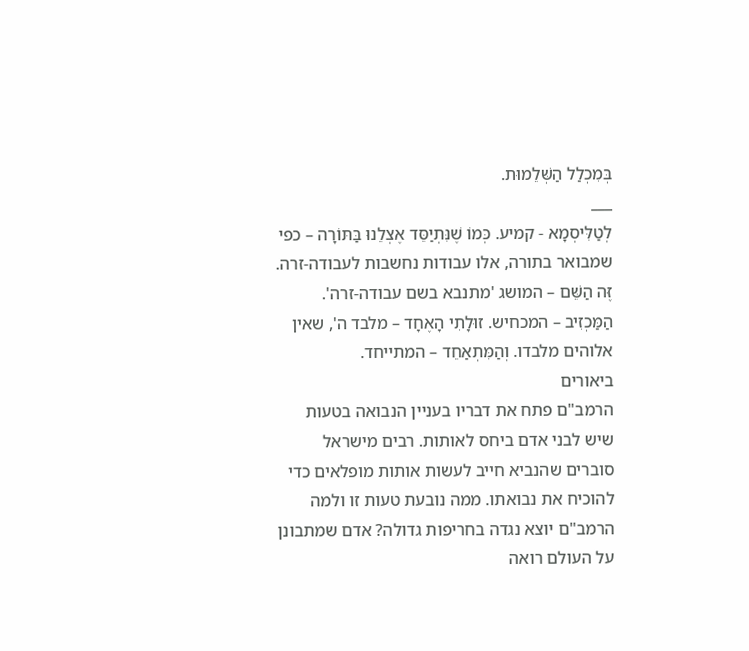בְּמִכְלַל הַשְּׁלֵמוּת.
___
לְטַלִּיסְמָא - קמיע. כְּמוֹ שֶׁנִּתְיַסֵּד אֶצְלֵנוּ בַּתּוֹרָה – כפי שמבואר בתורה, אלו עבודות נחשבות לעבודה-זרה. זֶּה הַשֵּׁם – המושג 'מתנבא בשם עבודה-זרה'. הַמַּכְזִיב – המכחיש. זוּלָתִי הָאֶחָד – מלבד ה', שאין אלוהים מלבדו. וְהַמִּתְאַחֵד – המתייחד.
ביאורים
הרמב"ם פתח את דבריו בעניין הנבואה בטעות שיש לבני אדם ביחס לאותות. רבים מישראל סוברים שהנביא חייב לעשות אותות מופלאים כדי להוכיח את נבואתו. ממה נובעת טעות זו ולמה הרמב"ם יוצא נגדה בחריפות גדולה? אדם שמתבונן על העולם רואה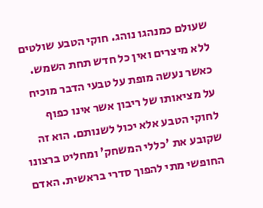שעולם כמנהגו נוהג. חוקי הטבע שולטים ללא מיצרים ואין כל חדש תחת השמש. כאשר נעשה מופת על טבעי הדבר מוכיח על מציאותו של ריבון אשר אינו כפוף לחוקי הטבע אלא יכול לשנותם. הוא זה שקובע את 'כללי המשחק' ומחליט ברצונו החופשי מתי להפוך סדרי בראשית. האדם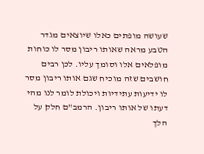שעושה מופתים כאלו שיוצאים מגדר הטבע מראה שאותו ריבון מסר לו כוחות מופלאים אלו וסומך עליו. לכן רבים חושבים שזה מוכיח שגם אותו ריבון מסר לו ידיעות עתידיות ויכולת לומר לנו מהי דעתו של אותו ריבון. הרמב"ם חלק על הלך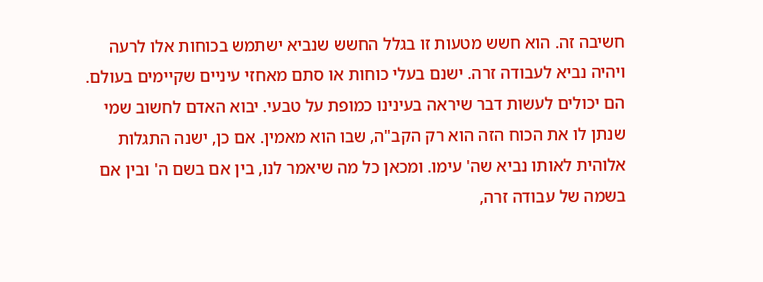חשיבה זה. הוא חשש מטעות זו בגלל החשש שנביא ישתמש בכוחות אלו לרעה ויהיה נביא לעבודה זרה. ישנם בעלי כוחות או סתם מאחזי עיניים שקיימים בעולם. הם יכולים לעשות דבר שיראה בעינינו כמופת על טבעי. יבוא האדם לחשוב שמי שנתן לו את הכוח הזה הוא רק הקב"ה, שבו הוא מאמין. אם כן, ישנה התגלות אלוהית לאותו נביא שה' עימו. ומכאן כל מה שיאמר לנו, בין אם בשם ה' ובין אם בשמה של עבודה זרה,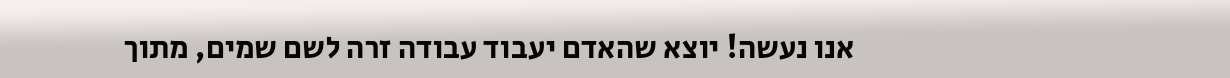אנו נעשה! יוצא שהאדם יעבוד עבודה זרה לשם שמים, מתוך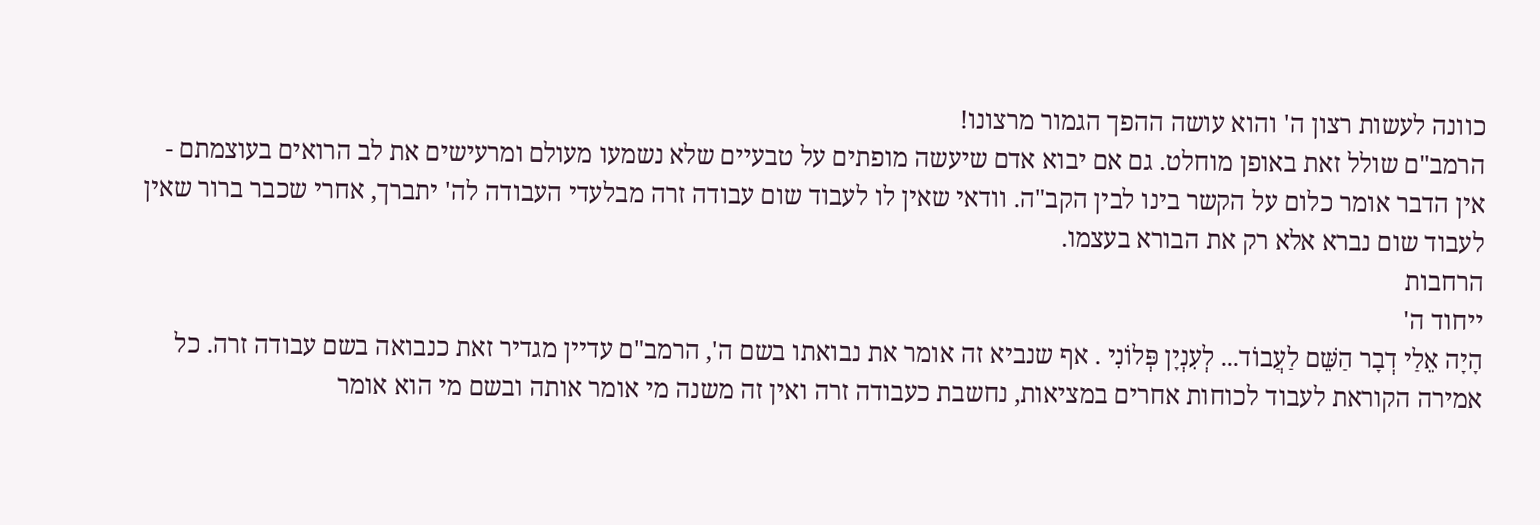כוונה לעשות רצון ה' והוא עושה ההפך הגמור מרצונו!
הרמב"ם שולל זאת באופן מוחלט. גם אם יבוא אדם שיעשה מופתים על טבעיים שלא נשמעו מעולם ומרעישים את לב הרואים בעוצמתם - אין הדבר אומר כלום על הקשר בינו לבין הקב"ה. וודאי שאין לו לעבוד שום עבודה זרה מבלעדי העבודה לה' יתברך, אחרי שכבר ברור שאין לעבוד שום נברא אלא רק את הבורא בעצמו.
הרחבות
ייחוד ה'
הָיָה אֵלַי דְבָר הַשֵּׁם לַעֲבוֹד... לְעִנְיָן פְּלוֹנִי . אף שנביא זה אומר את נבואתו בשם ה', הרמב"ם עדיין מגדיר זאת כנבואה בשם עבודה זרה. כל אמירה הקוראת לעבוד לכוחות אחרים במציאות, נחשבת כעבודה זרה ואין זה משנה מי אומר אותה ובשם מי הוא אומר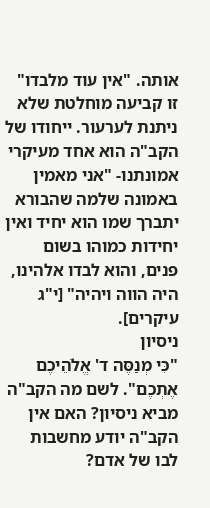אותה. "אין עוד מלבדו" זו קביעה מוחלטת שלא ניתנת לערעור. ייחודו של הקב"ה הוא אחד מעיקרי אמונתנו- "אני מאמין באמונה שלמה שהבורא יתברך שמו הוא יחיד ואין יחידות כמוהו בשום פנים, והוא לבדו אלהינו, היה הווה ויהיה" [י"ג עיקרים].
ניסיון
"כִּי מְנַסֶּה ד' אֱלֹהֵיכֶם אֶתְכֶם". לשם מה הקב"ה מביא ניסיון? האם אין הקב"ה יודע מחשבות לבו של אדם?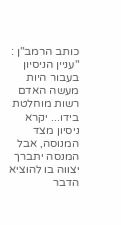כותב הרמב"ן : "עניין הניסיון בעבור היות מעשה האדם רשות מוחלטת בידו... יקרא ניסיון מצד המנוסה, אבל המנסה יתברך יצווה בו להוציא הדבר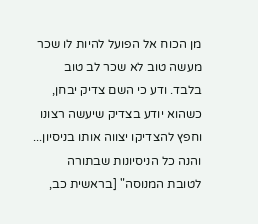מן הכוח אל הפועל להיות לו שכר מעשה טוב לא שכר לב טוב בלבד. ודע כי השם צדיק יבחן, כשהוא יודע בצדיק שיעשה רצונו וחפץ להצדיקו יצווה אותו בניסיון... והנה כל הניסיונות שבתורה לטובת המנוסה" [בראשית כב,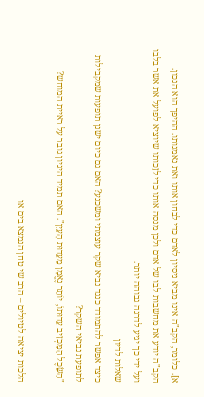א]. כלומר, הקב"ה אינו מביא ניסיון לאדם כדי לבחון אותו ואת נאמנותו. ההיפך הוא הנכון. הקב"ה יודע את מחשבות לבו של אדם ולכן מנסה אותו כדי לזַכותו שיוציא לפועל את אשר בלבו ועל ידי כך יגיע לדרגה גבוהה יותר.
שאלות לדיון
כיצד אפשר להתמודד כנגד נביא שקר עוצמתי ומשכנע? האם גם כיום ישנן תופעות שמקבילות לתופעת נביאי השקר?
"הַשֵּׂכֶל הַמַּכְזִיב עֵדוּתוֹ, יוֹתֵר נֶאֱמָן מֵעֵדוּת הָעַיִן". האם תמיד היגיון גובר על ראיית המוחש?

הלכות יציאה לטיולים – הרב שי טחן הנמצא בים או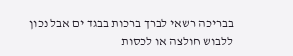בבריכה רשאי לברך ברכות בבגד ים אבל נכון ללבוש חולצה או לכסות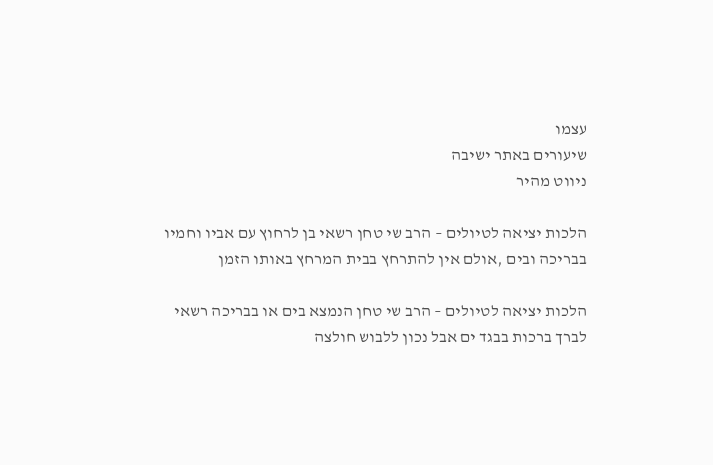עצמו
שיעורים באתר ישיבה
ניווט מהיר

הלכות יציאה לטיולים – הרב שי טחן רשאי בן לרחוץ עם אביו וחמיו בבריכה ובים ,אולם אין להתרחץ בבית המרחץ באותו הזמן

הלכות יציאה לטיולים – הרב שי טחן הנמצא בים או בבריכה רשאי לברך ברכות בבגד ים אבל נכון ללבוש חולצה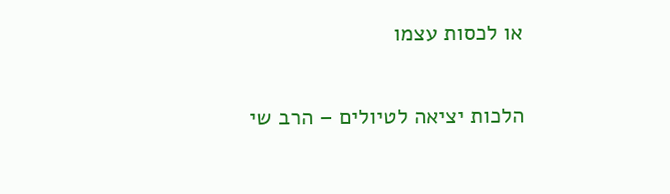או לכסות עצמו

הלכות יציאה לטיולים – הרב שי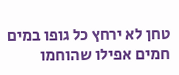טחן לא ירחץ כל גופו במים חמים אפילו שהוחמו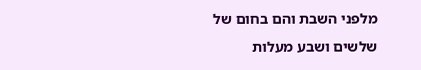מלפני השבת והם בחום של שלשים ושבע מעלות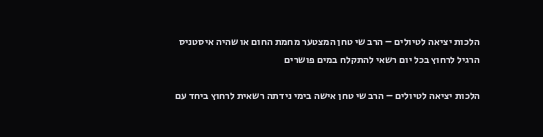הלכות יציאה לטיולים – הרב שי טחן המצטער מחמת החום או שהיה איסטניס הרגיל לרחוץ בכל יום רשאי להתקלח במים פושרים

הלכות יציאה לטיולים – הרב שי טחן אישה בימי נידתה רשאית לרחוץ ביחד עם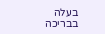בעלה בבריכה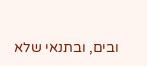ובים, ובתנאי שלא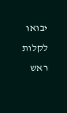יבואו לקלות ראש